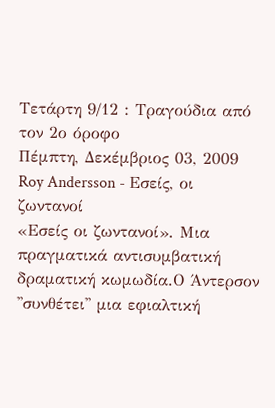Τετάρτη 9/12 : Τραγούδια από τον 2ο όροφο
Πέμπτη, Δεκέμβριος 03, 2009
Roy Andersson - Εσείς, οι ζωντανοί
«Εσείς οι ζωντανοί». Μια πραγματικά αντισυμβατική δραματική κωμωδία.Ο Άντερσον ''συνθέτει'' μια εφιαλτική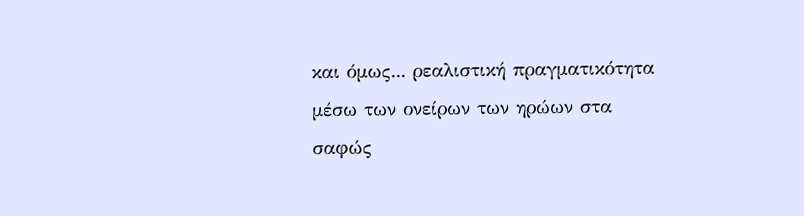και όμως... ρεαλιστική πραγματικότητα μέσω των ονείρων των ηρώων στα σαφώς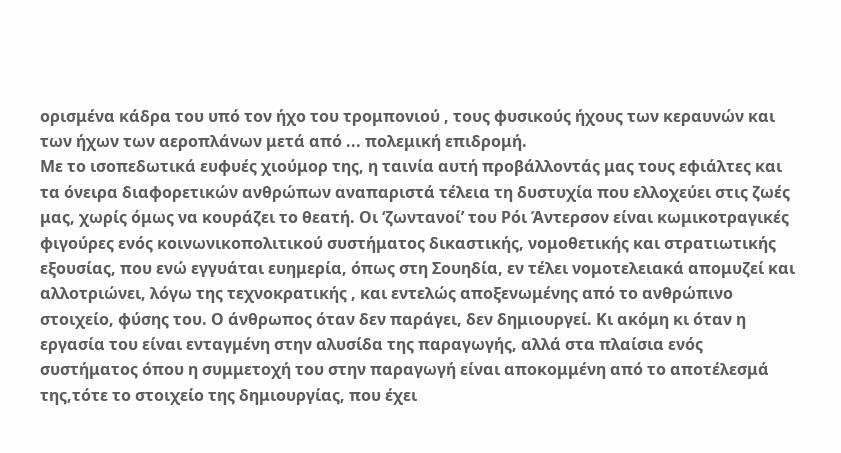ορισμένα κάδρα του υπό τον ήχο του τρομπονιού , τους φυσικούς ήχους των κεραυνών και των ήχων των αεροπλάνων μετά από ... πολεμική επιδρομή.
Με το ισοπεδωτικά ευφυές χιούμορ της, η ταινία αυτή προβάλλοντάς μας τους εφιάλτες και τα όνειρα διαφορετικών ανθρώπων αναπαριστά τέλεια τη δυστυχία που ελλοχεύει στις ζωές μας, χωρίς όμως να κουράζει το θεατή. Οι ‘ζωντανοί’ του Ρόι Άντερσον είναι κωμικοτραγικές φιγούρες ενός κοινωνικοπολιτικού συστήματος δικαστικής, νομοθετικής και στρατιωτικής εξουσίας, που ενώ εγγυάται ευημερία, όπως στη Σουηδία, εν τέλει νομοτελειακά απομυζεί και αλλοτριώνει, λόγω της τεχνοκρατικής , και εντελώς αποξενωμένης από το ανθρώπινο στοιχείο, φύσης του. Ο άνθρωπος όταν δεν παράγει, δεν δημιουργεί. Κι ακόμη κι όταν η εργασία του είναι ενταγμένη στην αλυσίδα της παραγωγής, αλλά στα πλαίσια ενός συστήματος όπου η συμμετοχή του στην παραγωγή είναι αποκομμένη από το αποτέλεσμά της,τότε το στοιχείο της δημιουργίας, που έχει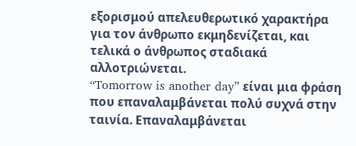εξορισμού απελευθερωτικό χαρακτήρα για τον άνθρωπο εκμηδενίζεται, και τελικά ο άνθρωπος σταδιακά αλλοτριώνεται.
“Tomorrow is another day” είναι μια φράση που επαναλαμβάνεται πολύ συχνά στην ταινία. Επαναλαμβάνεται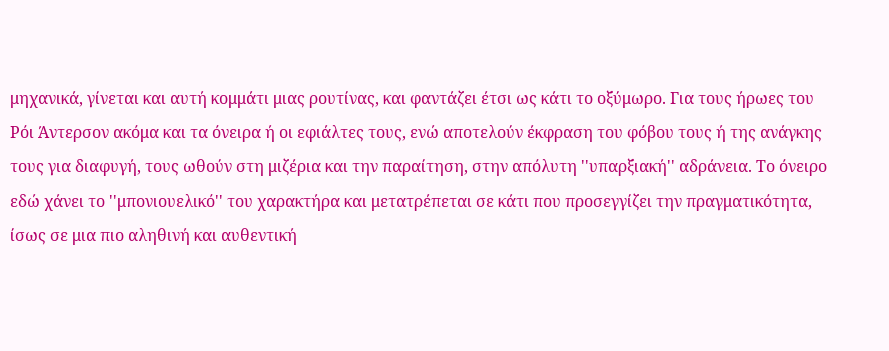μηχανικά, γίνεται και αυτή κομμάτι μιας ρουτίνας, και φαντάζει έτσι ως κάτι το οξύμωρο. Για τους ήρωες του Ρόι Άντερσον ακόμα και τα όνειρα ή οι εφιάλτες τους, ενώ αποτελούν έκφραση του φόβου τους ή της ανάγκης τους για διαφυγή, τους ωθούν στη μιζέρια και την παραίτηση, στην απόλυτη ''υπαρξιακή'' αδράνεια. Το όνειρο εδώ χάνει το ''μπονιουελικό'' του χαρακτήρα και μετατρέπεται σε κάτι που προσεγγίζει την πραγματικότητα, ίσως σε μια πιο αληθινή και αυθεντική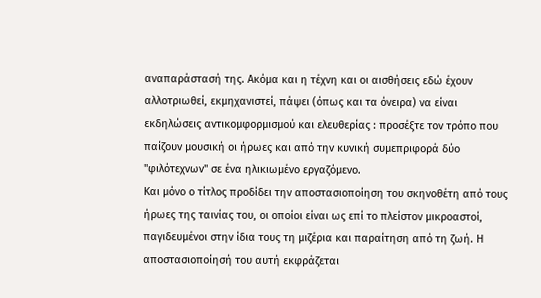αναπαράστασή της. Ακόμα και η τέχνη και οι αισθήσεις εδώ έχουν αλλοτριωθεί, εκμηχανιστεί, πάψει (όπως και τα όνειρα) να είναι εκδηλώσεις αντικομφορμισμού και ελευθερίας : προσέξτε τον τρόπο που παίζουν μουσική οι ήρωες και από την κυνική συμεπριφορά δύο ''φιλότεχνων'' σε ένα ηλικιωμένο εργαζόμενο.
Και μόνο ο τίτλος προδίδει την αποστασιοποίηση του σκηνοθέτη από τους ήρωες της ταινίας του, οι οποίοι είναι ως επί το πλείστον μικροαστοί, παγιδευμένοι στην ίδια τους τη μιζέρια και παραίτηση από τη ζωή. Η αποστασιοποίησή του αυτή εκφράζεται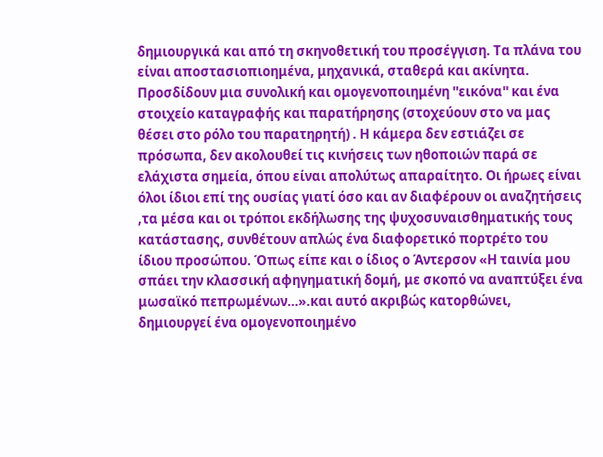δημιουργικά και από τη σκηνοθετική του προσέγγιση. Τα πλάνα του είναι αποστασιοπιοημένα, μηχανικά, σταθερά και ακίνητα. Προσδίδουν μια συνολική και ομογενοποιημένη ''εικόνα'' και ένα στοιχείο καταγραφής και παρατήρησης (στοχεύουν στο να μας θέσει στο ρόλο του παρατηρητή) . Η κάμερα δεν εστιάζει σε πρόσωπα, δεν ακολουθεί τις κινήσεις των ηθοποιών παρά σε ελάχιστα σημεία, όπου είναι απολύτως απαραίτητο. Οι ήρωες είναι όλοι ίδιοι επί της ουσίας γιατί όσο και αν διαφέρουν οι αναζητήσεις ,τα μέσα και οι τρόποι εκδήλωσης της ψυχοσυναισθηματικής τους κατάστασης, συνθέτουν απλώς ένα διαφορετικό πορτρέτο του ίδιου προσώπου. Όπως είπε και ο ίδιος ο Άντερσον «Η ταινία μου σπάει την κλασσική αφηγηματική δομή, με σκοπό να αναπτύξει ένα μωσαϊκό πεπρωμένων…».και αυτό ακριβώς κατορθώνει, δημιουργεί ένα ομογενοποιημένο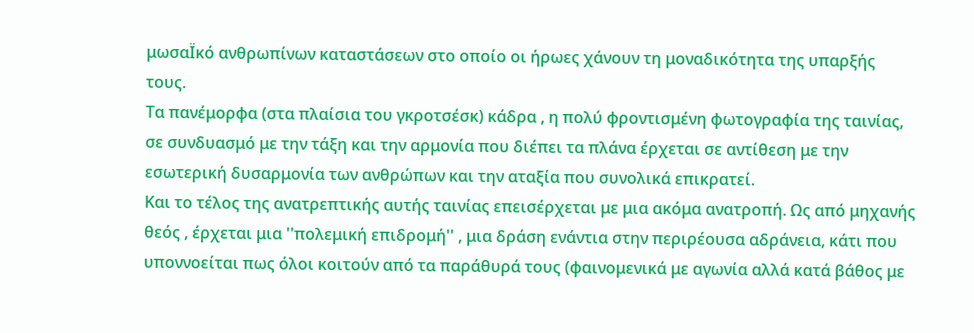μωσαΪκό ανθρωπίνων καταστάσεων στο οποίο οι ήρωες χάνουν τη μοναδικότητα της υπαρξής τους.
Τα πανέμορφα (στα πλαίσια του γκροτσέσκ) κάδρα , η πολύ φροντισμένη φωτογραφία της ταινίας, σε συνδυασμό με την τάξη και την αρμονία που διέπει τα πλάνα έρχεται σε αντίθεση με την εσωτερική δυσαρμονία των ανθρώπων και την αταξία που συνολικά επικρατεί.
Και το τέλος της ανατρεπτικής αυτής ταινίας επεισέρχεται με μια ακόμα ανατροπή. Ως από μηχανής θεός , έρχεται μια ''πολεμική επιδρομή'' , μια δράση ενάντια στην περιρέουσα αδράνεια, κάτι που υποννοείται πως όλοι κοιτούν από τα παράθυρά τους (φαινομενικά με αγωνία αλλά κατά βάθος με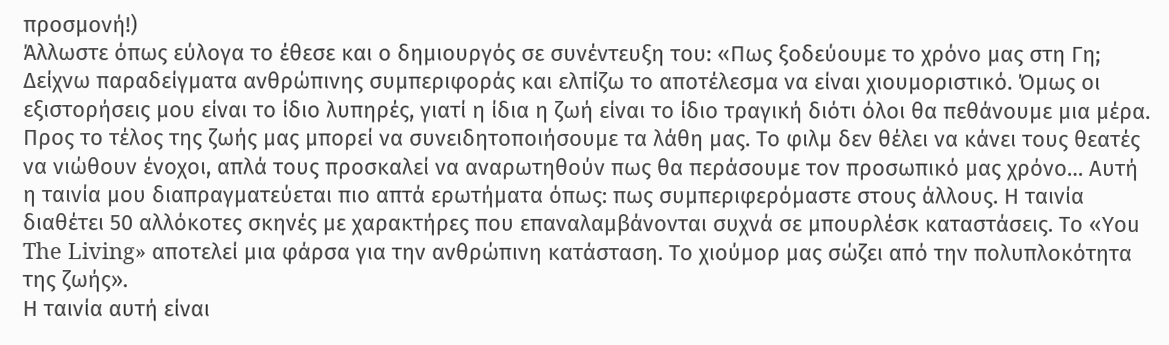προσμονή!)
Άλλωστε όπως εύλογα το έθεσε και ο δημιουργός σε συνέντευξη του: «Πως ξοδεύουμε το χρόνο μας στη Γη; Δείχνω παραδείγματα ανθρώπινης συμπεριφοράς και ελπίζω το αποτέλεσμα να είναι χιουμοριστικό. Όμως οι εξιστορήσεις μου είναι το ίδιο λυπηρές, γιατί η ίδια η ζωή είναι το ίδιο τραγική διότι όλοι θα πεθάνουμε μια μέρα. Προς το τέλος της ζωής μας μπορεί να συνειδητοποιήσουμε τα λάθη μας. Το φιλμ δεν θέλει να κάνει τους θεατές να νιώθουν ένοχοι, απλά τους προσκαλεί να αναρωτηθούν πως θα περάσουμε τον προσωπικό μας χρόνο… Αυτή η ταινία μου διαπραγματεύεται πιο απτά ερωτήματα όπως: πως συμπεριφερόμαστε στους άλλους. Η ταινία διαθέτει 50 αλλόκοτες σκηνές με χαρακτήρες που επαναλαμβάνονται συχνά σε μπουρλέσκ καταστάσεις. Το «Υou The Living» αποτελεί μια φάρσα για την ανθρώπινη κατάσταση. Το χιούμορ μας σώζει από την πολυπλοκότητα της ζωής».
Η ταινία αυτή είναι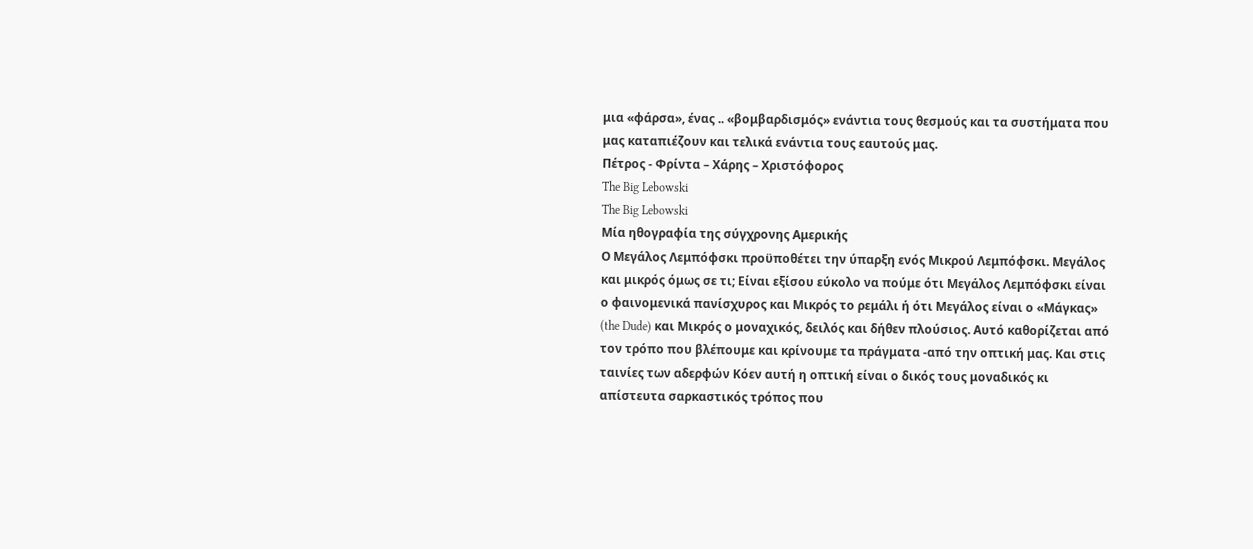μια «φάρσα», ένας .. «βομβαρδισμός» ενάντια τους θεσμούς και τα συστήματα που μας καταπιέζουν και τελικά ενάντια τους εαυτούς μας.
Πέτρος - Φρίντα – Χάρης – Χριστόφορος
The Big Lebowski
The Big Lebowski
Μία ηθογραφία της σύγχρονης Αμερικής
Ο Μεγάλος Λεμπόφσκι προϋποθέτει την ύπαρξη ενός Μικρού Λεμπόφσκι. Μεγάλος και μικρός όμως σε τι; Είναι εξίσου εύκολο να πούμε ότι Μεγάλος Λεμπόφσκι είναι ο φαινομενικά πανίσχυρος και Μικρός το ρεμάλι ή ότι Μεγάλος είναι ο «Μάγκας» (the Dude) και Μικρός ο μοναχικός, δειλός και δήθεν πλούσιος. Αυτό καθορίζεται από τον τρόπο που βλέπουμε και κρίνουμε τα πράγματα -από την οπτική μας. Και στις ταινίες των αδερφών Κόεν αυτή η οπτική είναι ο δικός τους μοναδικός κι απίστευτα σαρκαστικός τρόπος που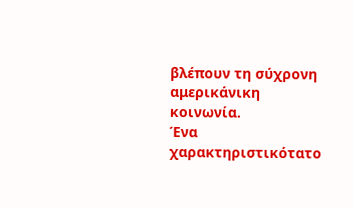βλέπουν τη σύχρονη αμερικάνικη κοινωνία.
Ένα χαρακτηριστικότατο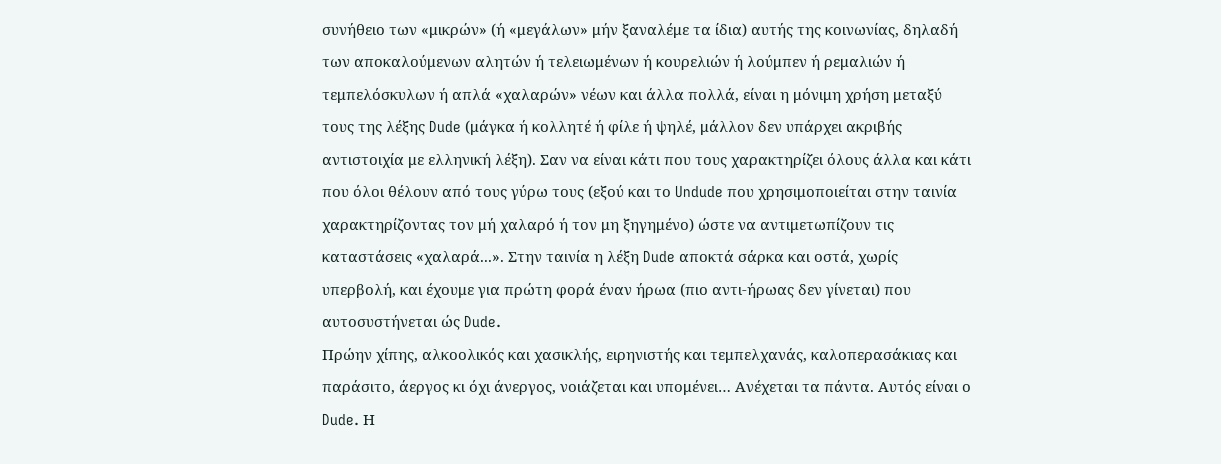συνήθειο των «μικρών» (ή «μεγάλων» μήν ξαναλέμε τα ίδια) αυτής της κοινωνίας, δηλαδή των αποκαλούμενων αλητών ή τελειωμένων ή κουρελιών ή λούμπεν ή ρεμαλιών ή τεμπελόσκυλων ή απλά «χαλαρών» νέων και άλλα πολλά, είναι η μόνιμη χρήση μεταξύ τους της λέξης Dude (μάγκα ή κολλητέ ή φίλε ή ψηλέ, μάλλον δεν υπάρχει ακριβής αντιστοιχία με ελληνική λέξη). Σαν να είναι κάτι που τους χαρακτηρίζει όλους άλλα και κάτι που όλοι θέλουν από τους γύρω τους (εξού και το Undude που χρησιμοποιείται στην ταινία χαρακτηρίζοντας τον μή χαλαρό ή τον μη ξηγημένο) ώστε να αντιμετωπίζουν τις καταστάσεις «χαλαρά...». Στην ταινία η λέξη Dude αποκτά σάρκα και οστά, χωρίς υπερβολή, και έχουμε για πρώτη φορά έναν ήρωα (πιο αντι-ήρωας δεν γίνεται) που αυτοσυστήνεται ώς Dude.
Πρώην χίπης, αλκοολικός και χασικλής, ειρηνιστής και τεμπελχανάς, καλοπερασάκιας και παράσιτο, άεργος κι όχι άνεργος, νοιάζεται και υπομένει… Ανέχεται τα πάντα. Αυτός είναι ο Dude. Η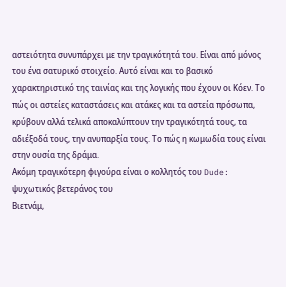αστειότητα συνυπάρχει με την τραγικότητά του. Είναι από μόνος του ένα σατυρικό στοιχείο. Αυτό είναι και το βασικό χαρακτηριστικό της ταινίας και της λογικής που έχουν οι Κόεν. Το πώς οι αστείες καταστάσεις και ατάκες και τα αστεία πρόσωπα, κρύβουν αλλά τελικά αποκαλύπτουν την τραγικότητά τους, τα αδιέξοδά τους, την ανυπαρξία τους. Το πώς η κωμωδία τους είναι στην ουσία της δράμα.
Ακόμη τραγικότερη φιγούρα είναι ο κολλητός του Dude: ψυχωτικός βετεράνος του
Βιετνάμ,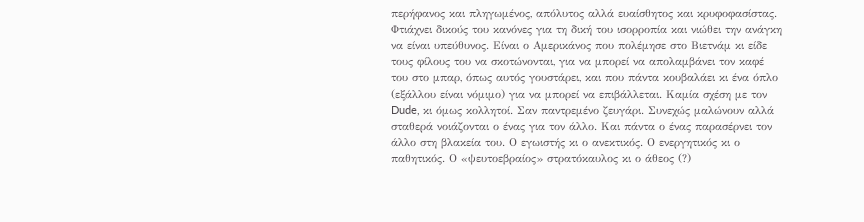περήφανος και πληγωμένος, απόλυτος αλλά ευαίσθητος και κρυφοφασίστας. Φτιάχνει δικούς του κανόνες για τη δική του ισορροπία και νιώθει την ανάγκη να είναι υπεύθυνος. Είναι ο Αμερικάνος που πολέμησε στο Βιετνάμ κι είδε τους φίλους του να σκοτώνονται, για να μπορεί να απολαμβάνει τον καφέ του στο μπαρ, όπως αυτός γουστάρει, και που πάντα κουβαλάει κι ένα όπλο (εξάλλου είναι νόμιμο) για να μπορεί να επιβάλλεται. Καμία σχέση με τον Dude, κι όμως κολλητοί. Σαν παντρεμένο ζευγάρι. Συνεχώς μαλώνουν αλλά σταθερά νοιάζονται ο ένας για τον άλλο. Και πάντα ο ένας παρασέρνει τον άλλο στη βλακεία του. Ο εγωιστής κι ο ανεκτικός. Ο ενεργητικός κι ο παθητικός. Ο «ψευτοεβραίος» στρατόκαυλος κι ο άθεος (?)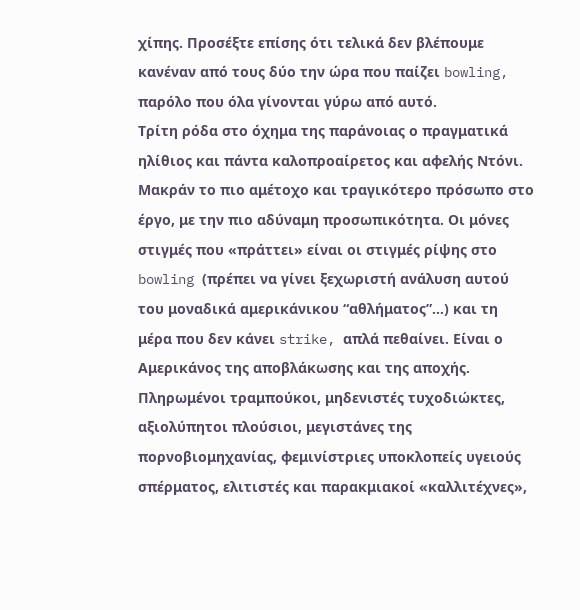χίπης. Προσέξτε επίσης ότι τελικά δεν βλέπουμε κανέναν από τους δύο την ώρα που παίζει bowling, παρόλο που όλα γίνονται γύρω από αυτό.
Τρίτη ρόδα στο όχημα της παράνοιας ο πραγματικά ηλίθιος και πάντα καλοπροαίρετος και αφελής Ντόνι. Μακράν το πιο αμέτοχο και τραγικότερο πρόσωπο στο έργο, με την πιο αδύναμη προσωπικότητα. Οι μόνες στιγμές που «πράττει» είναι οι στιγμές ρίψης στο bowling (πρέπει να γίνει ξεχωριστή ανάλυση αυτού του μοναδικά αμερικάνικου “αθλήματος”…) και τη μέρα που δεν κάνει strike, απλά πεθαίνει. Είναι ο Αμερικάνος της αποβλάκωσης και της αποχής.
Πληρωμένοι τραμπούκοι, μηδενιστές τυχοδιώκτες, αξιολύπητοι πλούσιοι, μεγιστάνες της πορνοβιομηχανίας, φεμινίστριες υποκλοπείς υγειούς σπέρματος, ελιτιστές και παρακμιακοί «καλλιτέχνες»,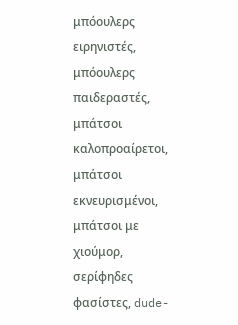μπόουλερς ειρηνιστές, μπόουλερς παιδεραστές, μπάτσοι καλοπροαίρετοι, μπάτσοι εκνευρισμένοι, μπάτσοι με χιούμορ, σερίφηδες φασίστες, dude-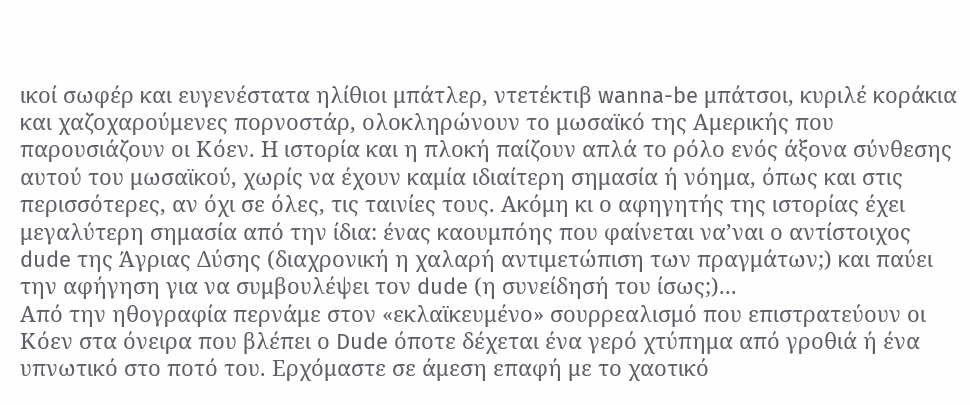ικοί σωφέρ και ευγενέστατα ηλίθιοι μπάτλερ, ντετέκτιβ wanna-be μπάτσοι, κυριλέ κοράκια και χαζοχαρούμενες πορνοστάρ, ολοκληρώνουν το μωσαϊκό της Αμερικής που παρουσιάζουν οι Κόεν. Η ιστορία και η πλοκή παίζουν απλά το ρόλο ενός άξονα σύνθεσης αυτού του μωσαϊκού, χωρίς να έχουν καμία ιδιαίτερη σημασία ή νόημα, όπως και στις περισσότερες, αν όχι σε όλες, τις ταινίες τους. Ακόμη κι ο αφηγητής της ιστορίας έχει μεγαλύτερη σημασία από την ίδια: ένας καουμπόης που φαίνεται να’ναι ο αντίστοιχος dude της Άγριας Δύσης (διαχρονική η χαλαρή αντιμετώπιση των πραγμάτων;) και παύει την αφήγηση για να συμβουλέψει τον dude (η συνείδησή του ίσως;)...
Από την ηθογραφία περνάμε στον «εκλαϊκευμένο» σουρρεαλισμό που επιστρατεύουν οι Κόεν στα όνειρα που βλέπει ο Dude όποτε δέχεται ένα γερό χτύπημα από γροθιά ή ένα υπνωτικό στο ποτό του. Ερχόμαστε σε άμεση επαφή με το χαοτικό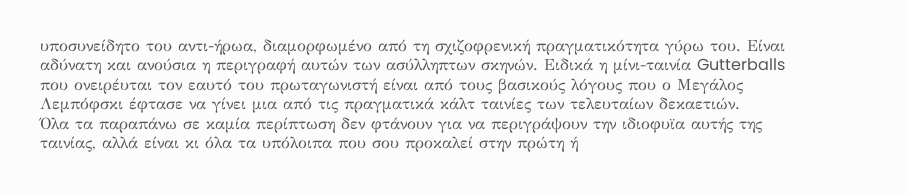υποσυνείδητο του αντι-ήρωα, διαμορφωμένο από τη σχιζοφρενική πραγματικότητα γύρω του. Είναι αδύνατη και ανούσια η περιγραφή αυτών των ασύλληπτων σκηνών. Ειδικά η μίνι-ταινία Gutterballs που ονειρέυται τον εαυτό του πρωταγωνιστή είναι από τους βασικούς λόγους που ο Μεγάλος Λεμπόφσκι έφτασε να γίνει μια από τις πραγματικά κάλτ ταινίες των τελευταίων δεκαετιών.
Όλα τα παραπάνω σε καμία περίπτωση δεν φτάνουν για να περιγράψουν την ιδιοφυϊα αυτής της ταινίας, αλλά είναι κι όλα τα υπόλοιπα που σου προκαλεί στην πρώτη ή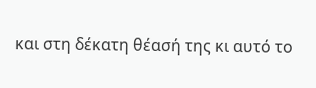και στη δέκατη θέασή της κι αυτό το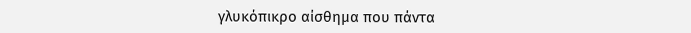γλυκόπικρο αίσθημα που πάντα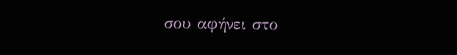σου αφήνει στο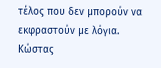τέλος που δεν μπορούν να εκφραστούν με λόγια.
Κώστας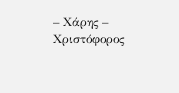– Χάρης – Χριστόφορος